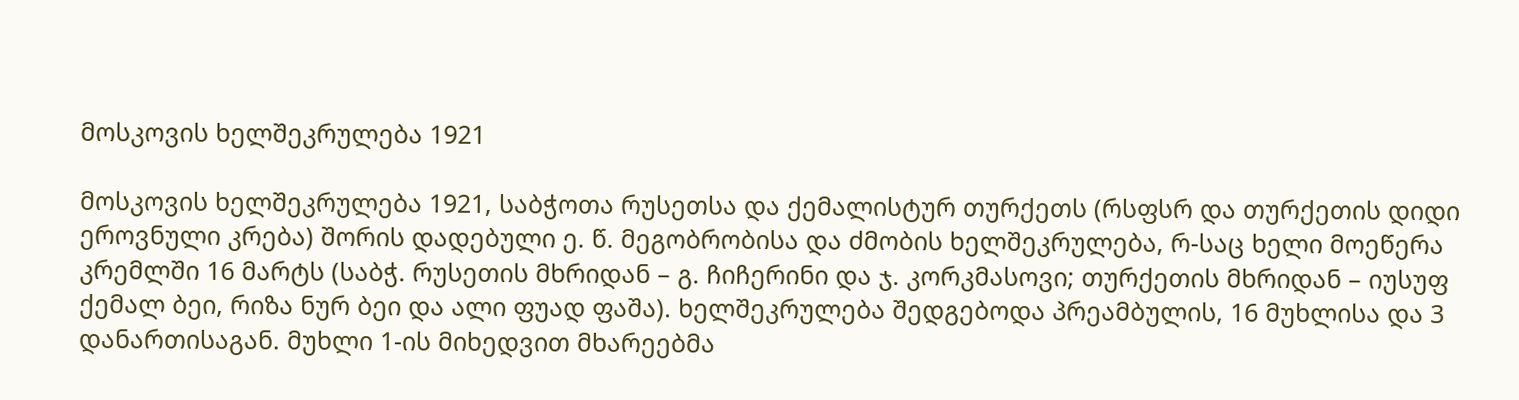მოსკოვის ხელშეკრულება 1921

მოსკოვის ხელშეკრულება 1921, საბჭოთა რუსეთსა და ქემალისტურ თურქეთს (რსფსრ და თურქეთის დიდი ეროვნული კრება) შორის დადებული ე. წ. მეგობრობისა და ძმობის ხელშეკრულება, რ-საც ხელი მოეწერა კრემლში 16 მარტს (საბჭ. რუსეთის მხრიდან – გ. ჩიჩერინი და ჯ. კორკმასოვი; თურქეთის მხრიდან – იუსუფ ქემალ ბეი, რიზა ნურ ბეი და ალი ფუად ფაშა). ხელშეკრულება შედგებოდა პრეამბულის, 16 მუხლისა და 3 დანართისაგან. მუხლი 1-ის მიხედვით მხარეებმა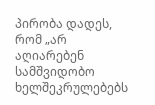პირობა დადეს, რომ „არ აღიარებენ სამშვიდობო ხელშეკრულებებს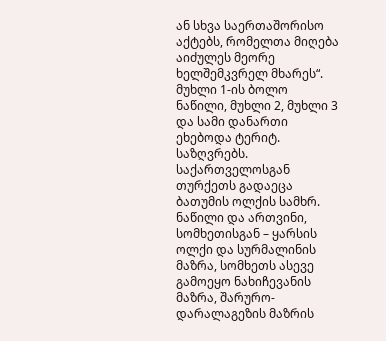ან სხვა საერთაშორისო აქტებს, რომელთა მიღება აიძულეს მეორე ხელშემკვრელ მხარეს“. მუხლი 1-ის ბოლო ნაწილი, მუხლი 2, მუხლი 3 და სამი დანართი ეხებოდა ტერიტ. საზღვრებს. საქართველოსგან თურქეთს გადაეცა ბათუმის ოლქის სამხრ. ნაწილი და ართვინი, სომხეთისგან – ყარსის ოლქი და სურმალინის მაზრა, სომხეთს ასევე გამოეყო ნახიჩევანის მაზრა, შარურო-დარალაგეზის მაზრის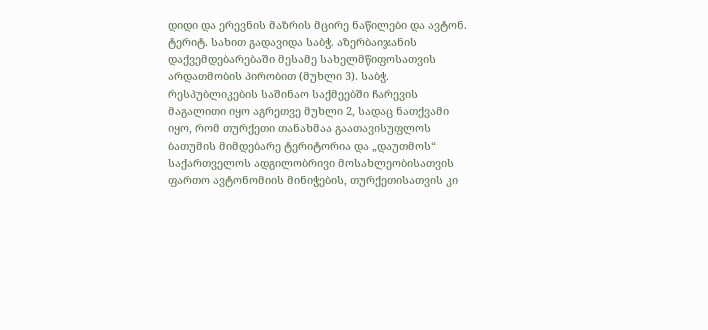დიდი და ერევნის მაზრის მცირე ნაწილები და ავტონ. ტერიტ. სახით გადავიდა საბჭ. აზერბაიჯანის დაქვემდებარებაში მესამე სახელმწიფოსათვის არდათმობის პირობით (მუხლი 3). საბჭ. რესპუბლიკების საშინაო საქმეებში ჩარევის მაგალითი იყო აგრეთვე მუხლი 2, სადაც ნათქვამი იყო, რომ თურქეთი თანახმაა გაათავისუფლოს ბათუმის მიმდებარე ტერიტორია და „დაუთმოს“ საქართველოს ადგილობრივი მოსახლეობისათვის ფართო ავტონომიის მინიჭების, თურქეთისათვის კი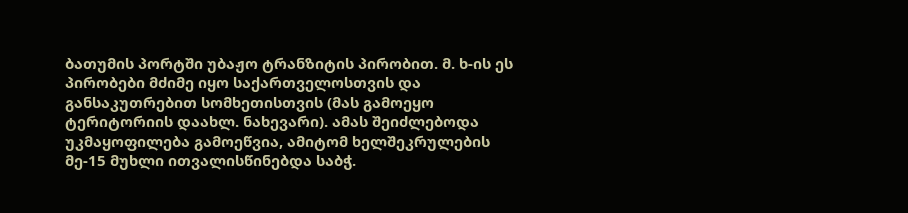ბათუმის პორტში უბაჟო ტრანზიტის პირობით. მ. ხ-ის ეს პირობები მძიმე იყო საქართველოსთვის და განსაკუთრებით სომხეთისთვის (მას გამოეყო ტერიტორიის დაახლ. ნახევარი). ამას შეიძლებოდა უკმაყოფილება გამოეწვია, ამიტომ ხელშეკრულების მე-15 მუხლი ითვალისწინებდა საბჭ.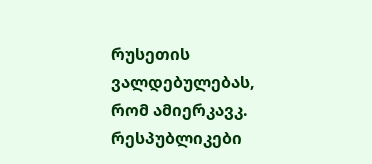რუსეთის ვალდებულებას, რომ ამიერკავკ. რესპუბლიკები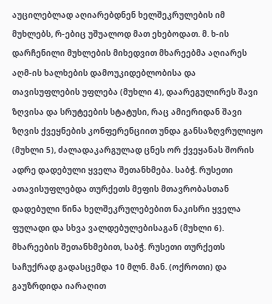აუცილებლად აღიარებდნენ ხელშეკრულების იმ მუხლებს, რ-ებიც უშუალოდ მათ ეხებოდათ. მ. ხ-ის დარჩენილი მუხლების მიხედვით მხარეებმა აღიარეს აღმ-ის ხალხების დამოუკიდებლობისა და თავისუფლების უფლება (მუხლი 4), დაარეგულირეს შავი ზღვისა და სრუტეების სტატუსი, რაც ამიერიდან შავი ზღვის ქვეყნების კონფერენციით უნდა განსაზღვრულიყო (მუხლი 5), ძალადაკარგულად ცნეს ორ ქვეყანას შორის ადრე დადებული ყველა შეთანხმება. საბჭ. რუსეთი ათავისუფლებდა თურქეთს მეფის მთავრობასთან დადებული წინა ხელშეკრულებებით ნაკისრი ყველა ფულადი და სხვა ვალდებულებისაგან (მუხლი 6). მხარეების შეთანხმებით, საბჭ. რუსეთი თურქეთს საჩუქრად გადასცემდა 10 მლნ. მან. (ოქროთი) და გაუზრდიდა იარაღით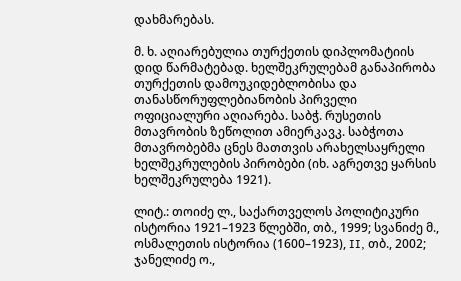დახმარებას.

მ. ხ. აღიარებულია თურქეთის დიპლომატიის დიდ წარმატებად. ხელშეკრულებამ განაპირობა თურქეთის დამოუკიდებლობისა და თანასწორუფლებიანობის პირველი ოფიციალური აღიარება. საბჭ. რუსეთის მთავრობის ზეწოლით ამიერკავკ. საბჭოთა მთავრობებმა ცნეს მათთვის არახელსაყრელი ხელშეკრულების პირობები (იხ. აგრეთვე ყარსის ხელშეკრულება 1921).

ლიტ.: თოიძე ლ., საქართველოს პოლიტიკური ისტორია 1921–1923 წლებში, თბ., 1999; სვანიძე მ., ოსმალეთის ისტორია (1600–1923), II, თბ., 2002; ჯანელიძე ო.,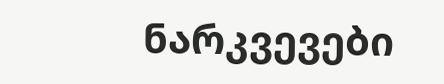ნარკვევები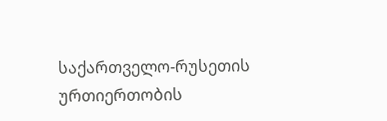საქართველო-რუსეთის ურთიერთობის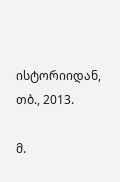ისტორიიდან, თბ., 2013.

მ.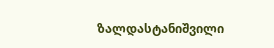ზალდასტანიშვილი